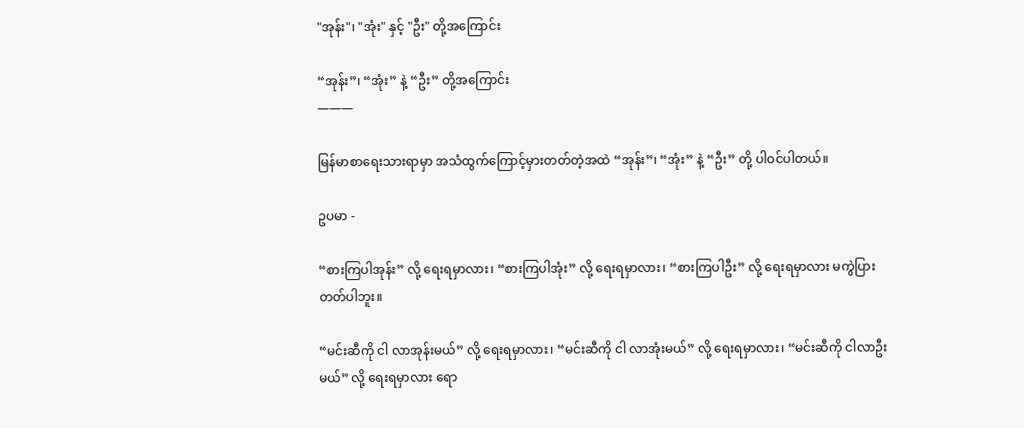"အုန်း"၊ "အုံး" နှင့် "ဦး" တို့အကြောင်း

“အုန်း”၊ “အုံး” နဲ့ “ဦး” တို့အကြောင်း
———

မြန်မာစာရေးသားရာမှာ အသံထွက်ကြောင့်မှားတတ်တဲ့အထဲ “အုန်း”၊ “အုံး” နဲ့ “ဦး” တို့ ပါဝင်ပါတယ်။

ဥပမာ -

“စားကြပါအုန်း” လို့ ရေးရမှာလား၊ “စားကြပါအုံး” လို့ ရေးရမှာလား၊ “စားကြပါဦး” လို့ ရေးရမှာလား မကွဲပြားတတ်ပါဘူး။

“မင်းဆီကို ငါ လာအုန်းမယ်” လို့ ရေးရမှာလား၊ “မင်းဆီကို ငါ လာအုံးမယ်” လို့ ရေးရမှာလား၊ “မင်းဆီကို ငါလာဦးမယ်” လို့ ရေးရမှာလား ရော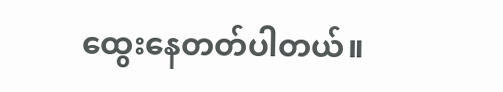ထွေးနေတတ်ပါတယ်။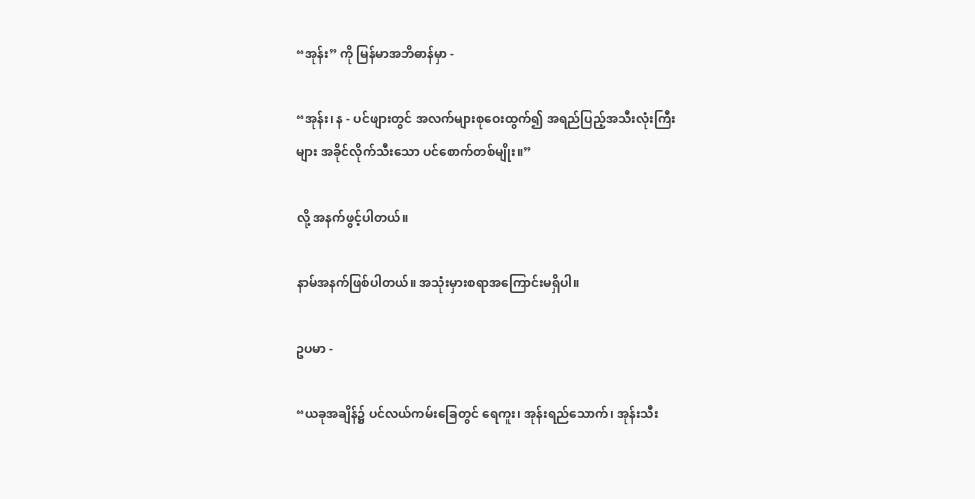“အုန်း” ကို မြန်မာအဘိဓာန်မှာ -

“အုန်း၊ န - ပင်ဖျားတွင် အလက်များစုဝေးထွက်၍ အရည်ပြည့်အသီးလုံးကြီးများ အခိုင်လိုက်သီးသော ပင်စောက်တစ်မျိုး။”

လို့ အနက်ဖွင့်ပါတယ်။

နာမ်အနက်ဖြစ်ပါတယ်။ အသုံးမှားစရာအကြောင်းမရှိပါ။

ဥပမာ -

“ယခုအချိန်၌ ပင်လယ်ကမ်းခြေတွင် ရေကူး၊ အုန်းရည်သောက်၊ အုန်းသီး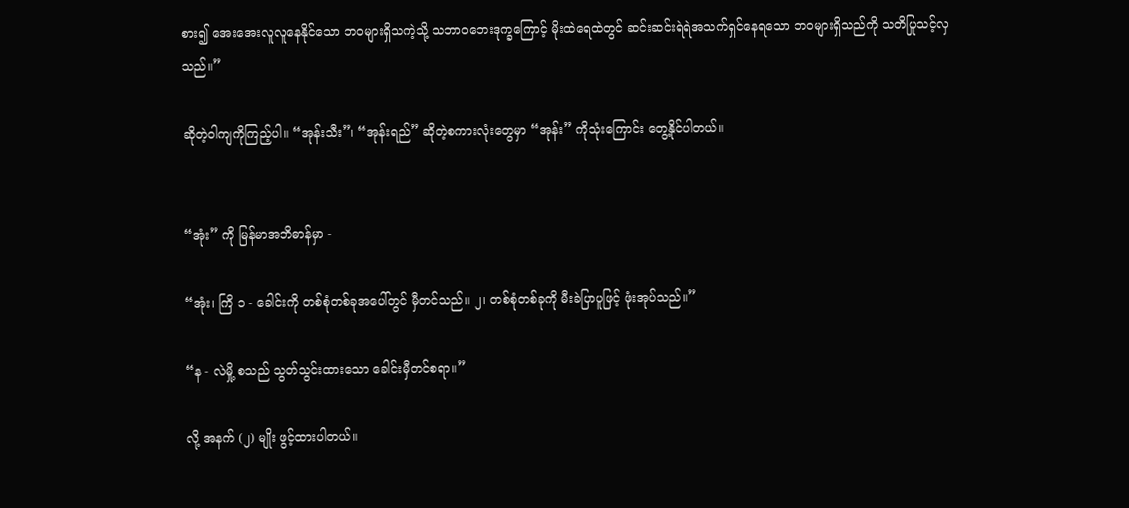စား၍ အေးအေးလူလူနေနိုင်သော ဘဝများရှိသကဲ့သို့ သဘာဝဘေးဒုက္ခကြောင့် မိုးထဲရေထဲတွင် ဆင်းဆင်းရဲရဲအသက်ရှင်နေရသော ဘဝများရှိသည်ကို သတိပြုသင့်လှသည်။”

ဆိုတဲ့ဝါကျကိုကြည့်ပါ။ “အုန်းသီး”၊ “အုန်းရည်” ဆိုတဲ့စကားလုံးတွေမှာ “အုန်း” ကိုသုံးကြောင်း တွေ့နိုင်ပါတယ်။


“အုံး” ကို မြန်မာအဘိဓာန်မှာ -

“အုံး၊ ကြိ ၁ - ခေါင်းကို တစ်စုံတစ်ခုအပေါ်တွင် မှီတင်သည်။ ၂၊ တစ်စုံတစ်ခုကို မီးခဲပြာပူဖြင့် ဖုံးအုပ်သည်။”

“န - လဲမှို့ စသည် သွတ်သွင်းထားသော ခေါင်းမှီတင်စရာ။”

လို့ အနက် (၂) မျိုး ဖွင့်ထားပါတယ်။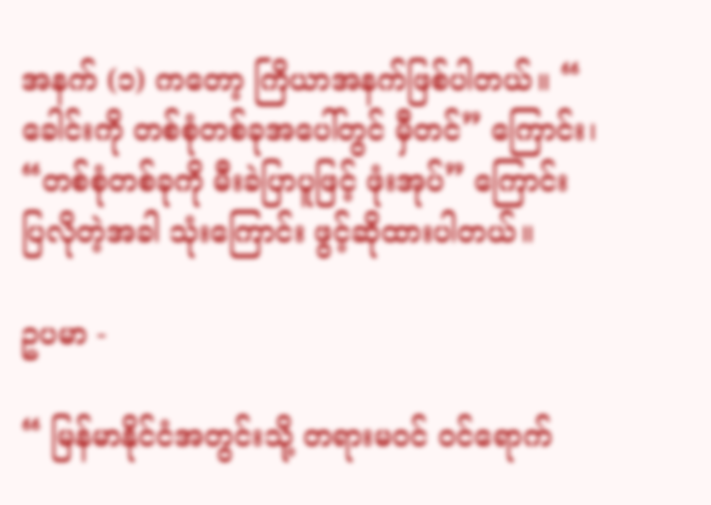အနက် (၁) ကတော့ ကြိယာအနက်ဖြစ်ပါတယ်။ “ ခေါင်းကို တစ်စုံတစ်ခုအပေါ်တွင် မှီတင်” ကြောင်း၊ “တစ်စုံတစ်ခုကို မီးခဲပြာပူဖြင့် ဖုံးအုပ်” ကြောင်း ပြလိုတဲ့အခါ သုံးကြောင်း ဖွင့်ဆိုထားပါတယ်။

ဥပမာ -

“ မြန်မာနိုင်ငံအတွင်းသို့ တရားမဝင် ဝင်ရောက်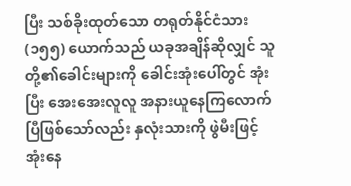ပြီး သစ်ခိုးထုတ်သော တရုတ်နိုင်ငံသား (၁၅၅) ယောက်သည် ယခုအချိန်ဆိုလျှင် သူတို့၏ခေါင်းများကို ခေါင်းအုံးပေါ်တွင် အုံးပြီး အေးအေးလူလူ အနားယူနေကြလောက်ပြီဖြစ်သော်လည်း နှလုံးသားကို ဖွဲမီးဖြင့် အုံးနေ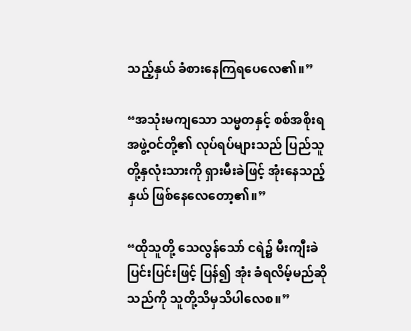သည့်နှယ် ခံစားနေကြရပေလေ၏။”

“အသုံးမကျသော သမ္မတနှင့် စစ်အစိုးရအဖွဲ့ဝင်တို့၏ လုပ်ရပ်များသည် ပြည်သူတို့နှလုံးသားကို ရှားမီးခဲဖြင့် အုံးနေသည့်နှယ် ဖြစ်နေလေတော့၏။”

“ထိုသူတို့ သေလွန်သော် ငရဲ၌ မီးကျီးခဲပြင်းပြင်းဖြင့် ပြန်၍ အုံး ခံရလိမ့်မည်ဆိုသည်ကို သူတို့သိမှသိပါလေစ။”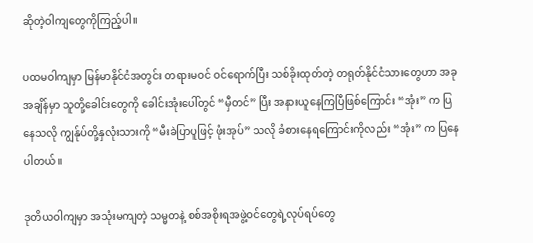ဆိုတဲ့ဝါကျတွေကိုကြည့်ပါ။

ပထမဝါကျမှာ မြန်မာနိုင်ငံအတွင်း တရားမဝင် ဝင်ရောက်ပြီး သစ်ခိုးထုတ်တဲ့ တရုတ်နိုင်ငံသားတွေဟာ အခုအချိန်မှာ သူတို့ခေါင်းတွေကို ခေါင်းအုံးပေါ်တွင် “မှီတင်” ပြီး အနားယူနေကြပြီဖြစ်ကြောင်း “အုံး” က ပြနေသလို ကျွန်ုပ်တို့နှလုံးသားကို “မီးခဲပြာပူဖြင့် ဖုံးအုပ်” သလို ခံစားနေရကြောင်းကိုလည်း “အုံး” က ပြနေပါတယ်။

ဒုတိယဝါကျမှာ အသုံးမကျတဲ့ သမ္မတနဲ့ စစ်အစိုးရအဖွဲ့ဝင်တွေရဲ့လုပ်ရပ်တွေ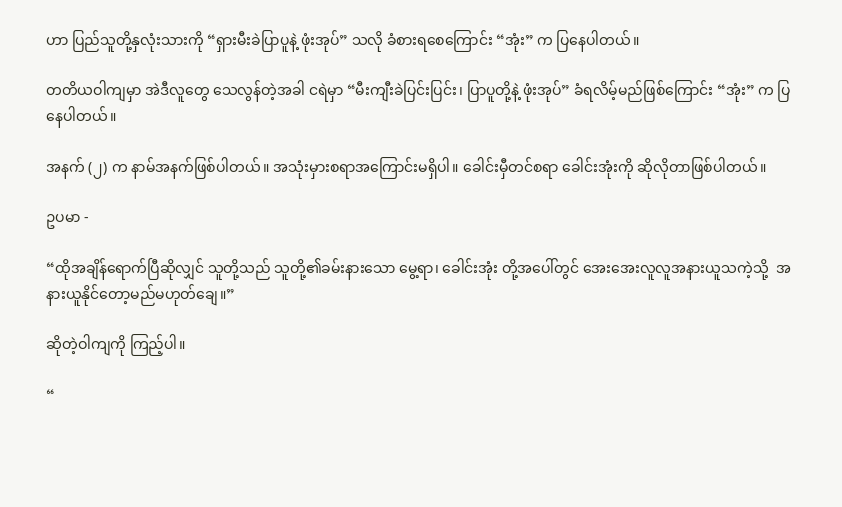ဟာ ပြည်သူတို့နှလုံးသားကို “ရှားမီးခဲပြာပူနဲ့ ဖုံးအုပ်” သလို ခံစားရစေကြောင်း “အုံး” က ပြနေပါတယ်။

တတိယဝါကျမှာ အဲဒီလူတွေ သေလွန်တဲ့အခါ ငရဲမှာ “မီးကျီးခဲပြင်းပြင်း၊ ပြာပူတို့နဲ့ ဖုံးအုပ်” ခံရလိမ့်မည်ဖြစ်ကြောင်း “အုံး” က ပြနေပါတယ်။

အနက် (၂) က နာမ်အနက်ဖြစ်ပါတယ်။ အသုံးမှားစရာအကြောင်းမရှိပါ။ ခေါင်းမှီတင်စရာ ခေါင်းအုံးကို ဆိုလိုတာဖြစ်ပါတယ်။

ဥပမာ -

“ထိုအချိန်ရောက်ပြီဆိုလျှင် သူတို့သည် သူတို့၏ခမ်းနားသော မွေ့ရာ၊ ခေါင်းအုံး တို့အပေါ်တွင် အေးအေးလူလူအနားယူသကဲ့သို့  အနားယူနိုင်တော့မည်မဟုတ်ချေ။”

ဆိုတဲ့ဝါကျကို ကြည့်ပါ။

“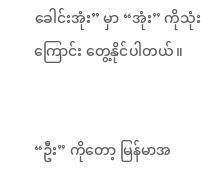ခေါင်းအုံး” မှာ “အုံး” ကိုသုံးကြောင်း တွေ့နိုင်ပါတယ်။


“ဦး” ကိုတော့ မြန်မာအ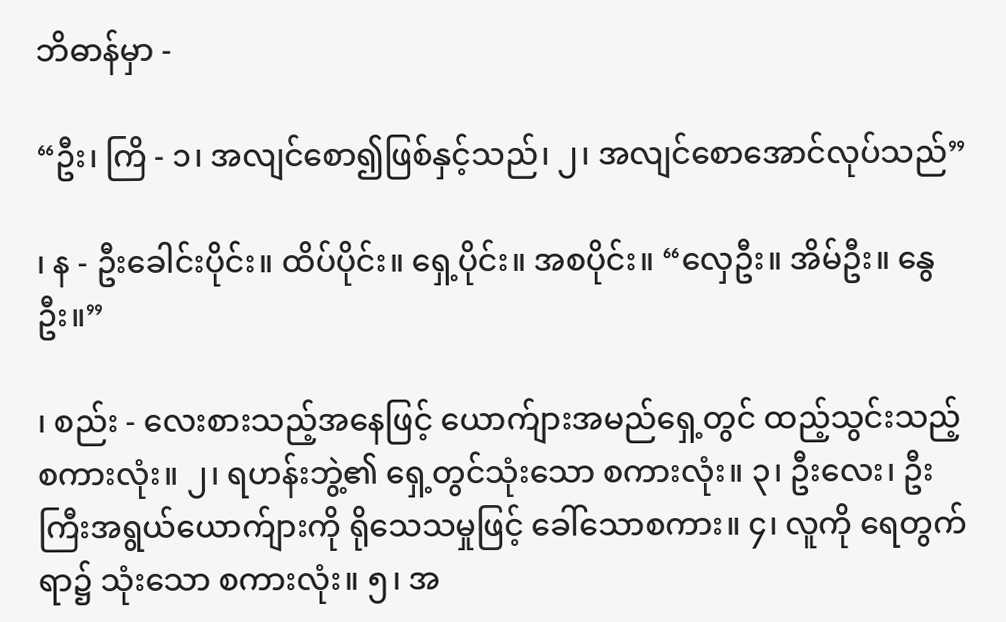ဘိဓာန်မှာ -

“ဦး၊ ကြိ - ၁၊ အလျင်စော၍ဖြစ်နှင့်သည်၊ ၂၊ အလျင်စောအောင်လုပ်သည်”

၊ န - ဦးခေါင်းပိုင်း။ ထိပ်ပိုင်း။ ရှေ့ပိုင်း။ အစပိုင်း။ “လှေဦး။ အိမ်ဦး။ နွေဦး။”

၊ စည်း - လေးစားသည့်အနေဖြင့် ယောက်ျားအမည်ရှေ့တွင် ထည့်သွင်းသည့် စကားလုံး။ ၂၊ ရဟန်းဘွဲ့၏ ရှေ့တွင်သုံးသော စကားလုံး။ ၃၊ ဦးလေး၊ ဦးကြီးအရွယ်ယောက်ျားကို ရိုသေသမှုဖြင့် ခေါ်သောစကား။ ၄၊ လူကို ရေတွက်ရာ၌ သုံးသော စကားလုံး။ ၅၊ အ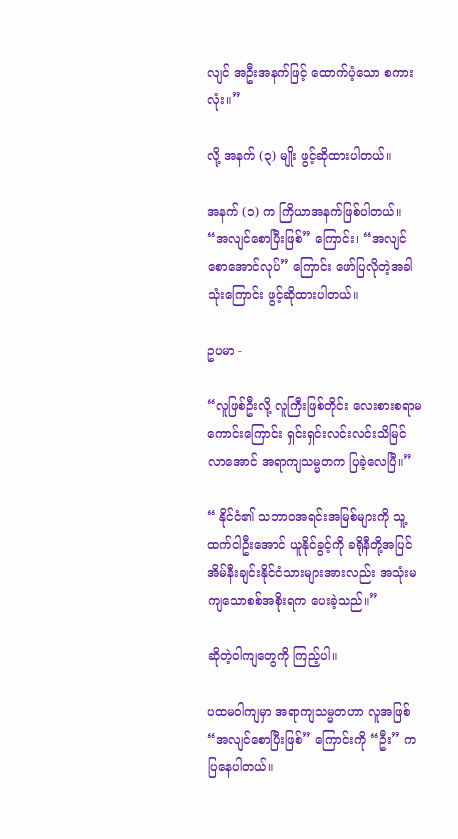လျင် အဦးအနက်ဖြင့် ထောက်ပံ့သော စကားလုံး။”

လို့ အနက် (၃) မျိုး ဖွင့်ဆိုထားပါတယ်။

အနက် (၁) က ကြိယာအနက်ဖြစ်ပါတယ်။ “အလျင်စောပြီးဖြစ်” ကြောင်း၊ “အလျင်စောအောင်လုပ်” ကြောင်း ဖော်ပြလိုတဲ့အခါ သုံးကြောင်း ဖွင့်ဆိုထားပါတယ်။

ဥပမာ -

“လူဖြစ်ဦးလို့ လူကြီးဖြစ်တိုင်း လေးစားစရာမကောင်းကြောင်း ရှင်းရှင်းလင်းလင်းသိမြင်လာအောင် အရာကျသမ္မတက ပြခဲ့လေပြီ။”

“ နိုင်ငံ၏ သဘာဝအရင်းအမြစ်များကို သူ့ထက်ငါဦးအောင် ယူနိုင်ခွင့်ကို ခရိုနီတို့အပြင် အိမ်နီးချင်းနိုင်ငံသားများအားလည်း အသုံးမကျသောစစ်အစိုးရက ပေးခဲ့သည်။”

ဆိုတဲ့ဝါကျတွေကို ကြည့်ပါ။

ပထမဝါကျမှာ အရာကျသမ္မတဟာ လူအဖြစ် “အလျင်စောပြီးဖြစ်” ကြောင်းကို “ဦး” က ပြနေပါတယ်။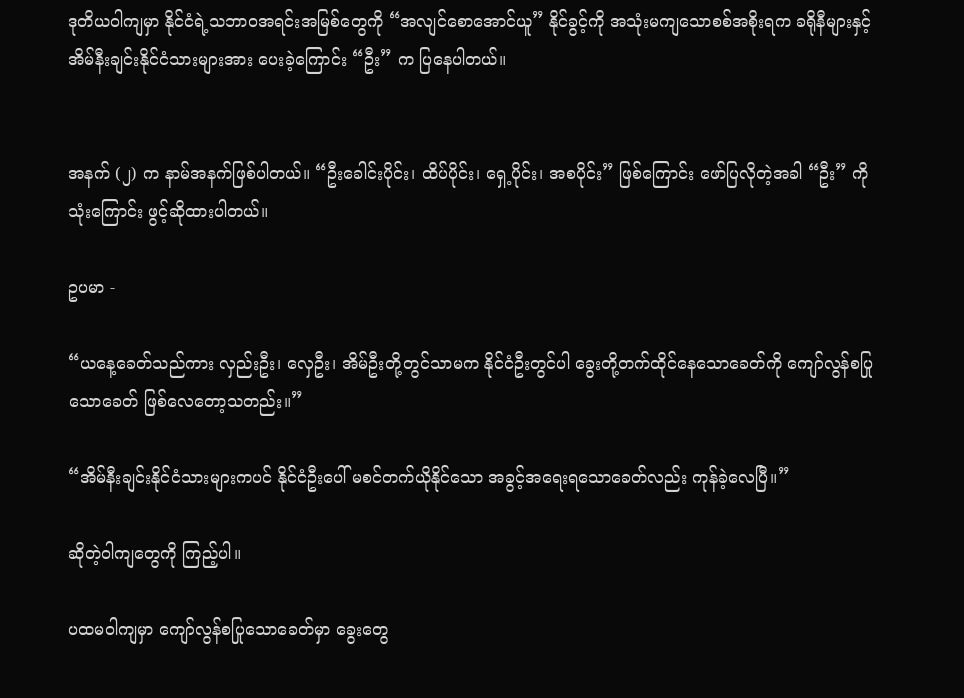ဒုတိယဝါကျမှာ နိုင်ငံရဲ့သဘာဝအရင်းအမြစ်တွေကို “အလျင်စောအောင်ယူ” နိုင်ခွင့်ကို အသုံးမကျသောစစ်အစိုးရက ခရိုနီများနှင့် အိမ်နီးချင်းနိုင်ငံသားများအား ပေးခဲ့ကြောင်း “ဦး” က ပြနေပါတယ်။


အနက် (၂) က နာမ်အနက်ဖြစ်ပါတယ်။ “ဦးခေါင်းပိုင်း၊ ထိပ်ပိုင်း၊ ရှေ့ပိုင်း၊ အစပိုင်း” ဖြစ်ကြောင်း ဖော်ပြလိုတဲ့အခါ “ဦး” ကို သုံးကြောင်း ဖွင့်ဆိုထားပါတယ်။

ဥပမာ -

“ယနေ့ခေတ်သည်ကား လှည်းဦး၊ လှေဦး၊ အိမ်ဦးတို့တွင်သာမက နိုင်ငံဦးတွင်ပါ ခွေးတို့တက်ထိုင်နေသောခေတ်ကို ကျော်လွန်စပြုသောခေတ် ဖြစ်လေတော့သတည်း။”

“အိမ်နီးချင်းနိုင်ငံသားများကပင် နိုင်ငံဦးပေါ် မစင်တက်ယိုနိုင်သော အခွင့်အရေးရသောခေတ်လည်း ကုန်ခဲ့လေပြီ။”

ဆိုတဲ့ဝါကျတွေကို ကြည့်ပါ။

ပထမဝါကျမှာ ကျော်လွန်စပြုသောခေတ်မှာ ခွေးတွေ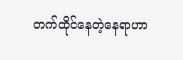တက်ထိုင်နေတဲ့နေရာဟာ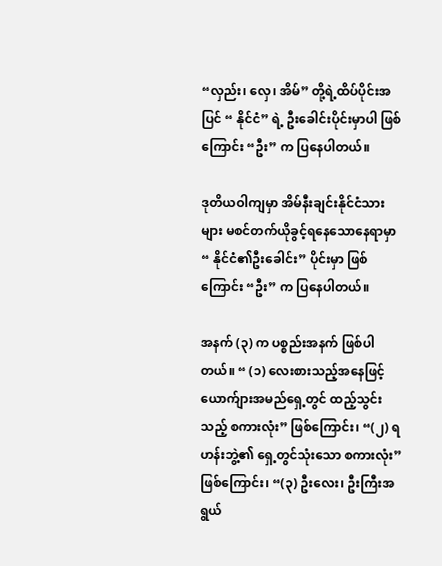“လှည်း၊ လှေ၊ အိမ်” တို့ရဲ့ထိပ်ပိုင်းအပြင် “ နိုင်ငံ” ရဲ့ ဦးခေါင်းပိုင်းမှာပါ ဖြစ်ကြောင်း “ဦး” က ပြနေပါတယ်။

ဒုတိယဝါကျမှာ အိမ်နီးချင်းနိုင်ငံသားများ မစင်တက်ယိုခွင့်ရနေသောနေရာမှာ “ နိုင်ငံ၏ဦးခေါင်း” ပိုင်းမှာ ဖြစ်ကြောင်း “ဦး” က ပြနေပါတယ်။

အနက် (၃) က ပစ္စည်းအနက် ဖြစ်ပါတယ်။ “ (၁) လေးစားသည့်အနေဖြင့် ယောက်ျားအမည်ရှေ့တွင် ထည့်သွင်းသည့် စကားလုံး” ဖြစ်ကြောင်း၊ “(၂) ရဟန်းဘွဲ့၏ ရှေ့တွင်သုံးသော စကားလုံး” ဖြစ်ကြောင်း၊ “(၃) ဦးလေး၊ ဦးကြီးအရွယ်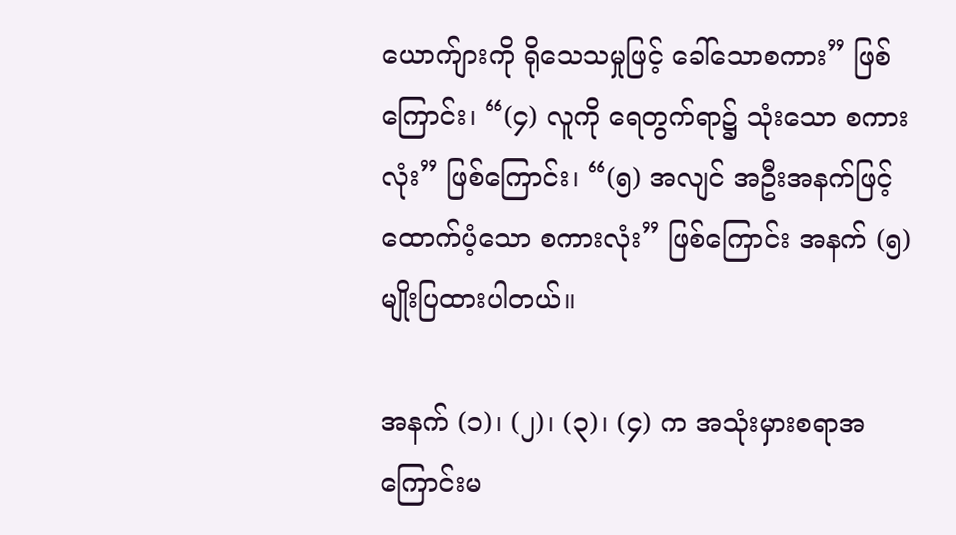ယောက်ျားကို ရိုသေသမှုဖြင့် ခေါ်သောစကား” ဖြစ်ကြောင်း၊ “(၄) လူကို ရေတွက်ရာ၌ သုံးသော စကားလုံး” ဖြစ်ကြောင်း၊ “(၅) အလျင် အဦးအနက်ဖြင့် ထောက်ပံ့သော စကားလုံး” ဖြစ်ကြောင်း အနက် (၅) မျိုးပြထားပါတယ်။

အနက် (၁)၊ (၂)၊ (၃)၊ (၄) က အသုံးမှားစရာအကြောင်းမ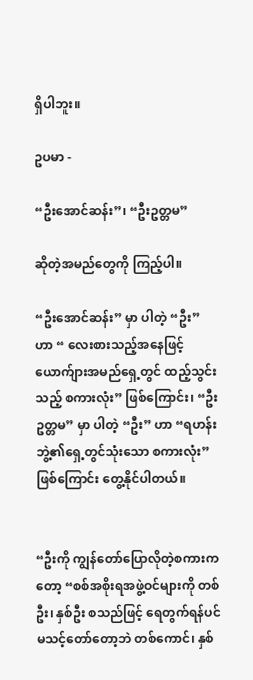ရှိပါဘူး။

ဥပမာ -

“ဦးအောင်ဆန်း”၊ “ဦးဥတ္တမ”

ဆိုတဲ့အမည်တွေကို ကြည့်ပါ။

“ဦးအောင်ဆန်း” မှာ ပါတဲ့ “ဦး” ဟာ “ လေးစားသည့်အနေဖြင့် ယောက်ျားအမည်ရှေ့တွင် ထည့်သွင်းသည့် စကားလုံး” ဖြစ်ကြောင်း၊ “ဦးဥတ္တမ” မှာ ပါတဲ့ “ဦး” ဟာ “ရဟန်းဘွဲ့၏ရှေ့တွင်သုံးသော စကားလုံး” ဖြစ်ကြောင်း တွေ့နိုင်ပါတယ်။


“ဦးကို ကျွန်တော်ပြောလိုတဲ့စကားကတော့ “စစ်အစိုးရအဖွဲ့ဝင်များကို တစ်ဦး၊ နှစ်ဦး စသည်ဖြင့် ရေတွက်ရန်ပင် မသင့်တော်တော့ဘဲ တစ်ကောင်၊ နှစ်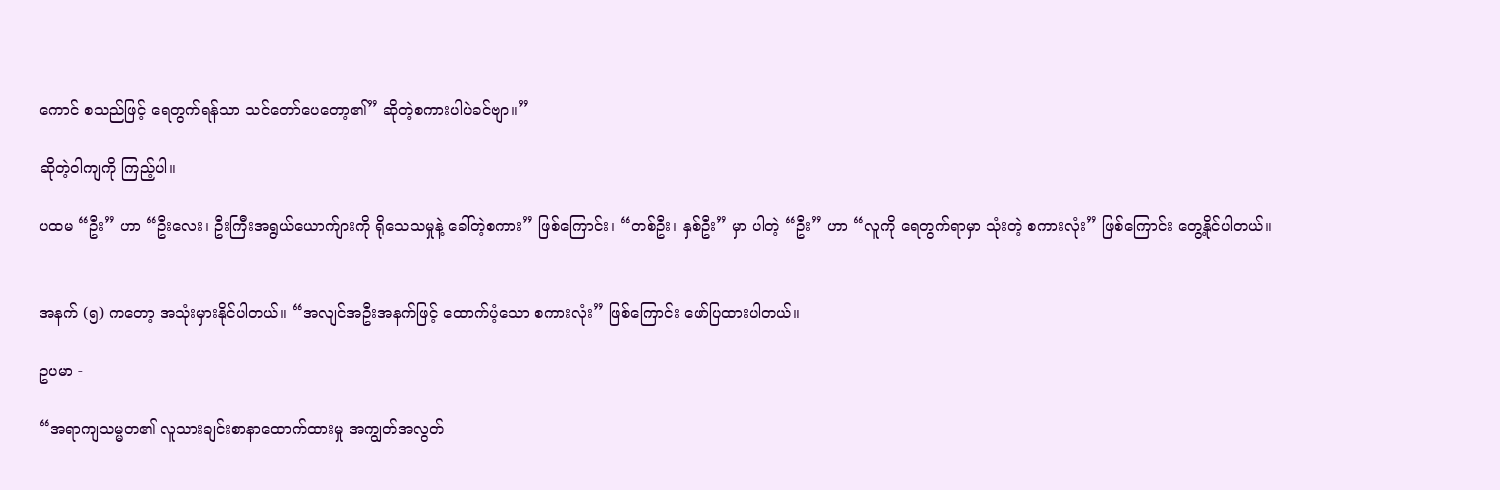ကောင် စသည်ဖြင့် ရေတွက်ရန်သာ သင်တော်ပေတော့၏” ဆိုတဲ့စကားပါပဲခင်ဗျာ။”

ဆိုတဲ့ဝါကျကို ကြည့်ပါ။

ပထမ “ဦး” ဟာ “ဦးလေး၊ ဦးကြီးအရွယ်ယောက်ျားကို ရိုသေသမှုနဲ့ ခေါ်တဲ့စကား” ဖြစ်ကြောင်း၊ “တစ်ဦး၊ နှစ်ဦး” မှာ ပါတဲ့ “ဦး” ဟာ “လူကို ရေတွက်ရာမှာ သုံးတဲ့ စကားလုံး” ဖြစ်ကြောင်း တွေ့နိုင်ပါတယ်။


အနက် (၅) ကတော့ အသုံးမှားနိုင်ပါတယ်။ “အလျင်အဦးအနက်ဖြင့် ထောက်ပံ့သော စကားလုံး” ဖြစ်ကြောင်း ဖော်ပြထားပါတယ်။

ဥပမာ -

“အရာကျသမ္မတ၏ လူသားချင်းစာနာထောက်ထားမှု အကျွတ်အလွတ်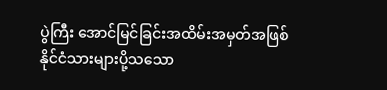ပွဲကြီး အောင်မြင်ခြင်းအထိမ်းအမှတ်အဖြစ် နိုင်ငံသားများပို့သသော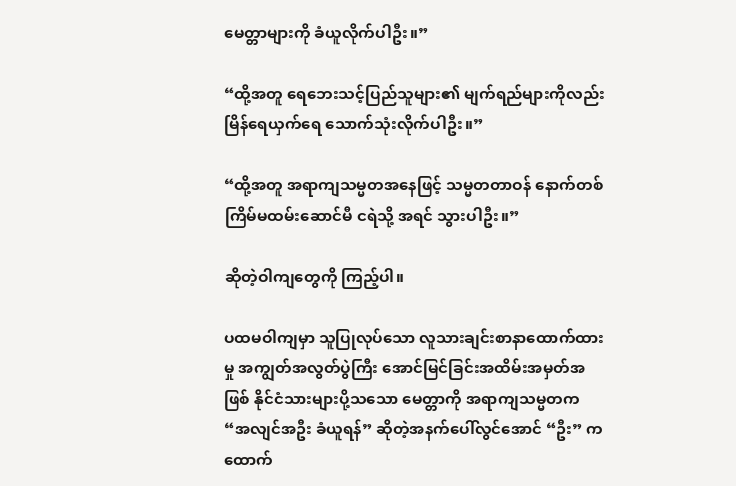မေတ္တာများကို ခံယူလိုက်ပါဦး။”

“ထို့အတူ ရေဘေးသင့်ပြည်သူများ၏ မျက်ရည်များကိုလည်း မြိန်ရေယှက်ရေ သောက်သုံးလိုက်ပါဦး။”

“ထို့အတူ အရာကျသမ္မတအနေဖြင့် သမ္မတတာဝန် နောက်တစ်ကြိမ်မထမ်းဆောင်မီ ငရဲသို့ အရင် သွားပါဦး။”

ဆိုတဲ့ဝါကျတွေကို ကြည့်ပါ။

ပထမဝါကျမှာ သူပြုလုပ်သော လူသားချင်းစာနာထောက်ထားမှု အကျွတ်အလွတ်ပွဲကြီး အောင်မြင်ခြင်းအထိမ်းအမှတ်အဖြစ် နိုင်ငံသားများပို့သသော မေတ္တာကို အရာကျသမ္မတက “အလျင်အဦး ခံယူရန်” ဆိုတဲ့အနက်ပေါ်လွင်အောင် “ဦး” က ထောက်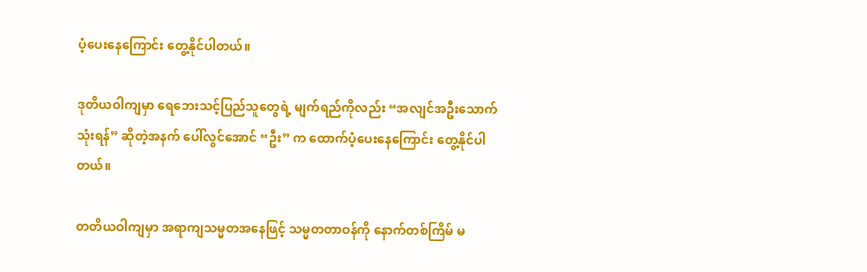ပံ့ပေးနေကြောင်း တွေ့နိုင်ပါတယ်။

ဒုတိယဝါကျမှာ ရေဘေးသင့်ပြည်သူတွေရဲ့ မျက်ရည်ကိုလည်း “အလျင်အဦးသောက်သုံးရန်” ဆိုတဲ့အနက် ပေါ်လွင်အောင် “ဦး” က ထောက်ပံ့ပေးနေကြောင်း တွေ့နိုင်ပါတယ်။

တတိယဝါကျမှာ အရာကျသမ္မတအနေဖြင့် သမ္မတတာဝန်ကို နောက်တစ်ကြိမ် မ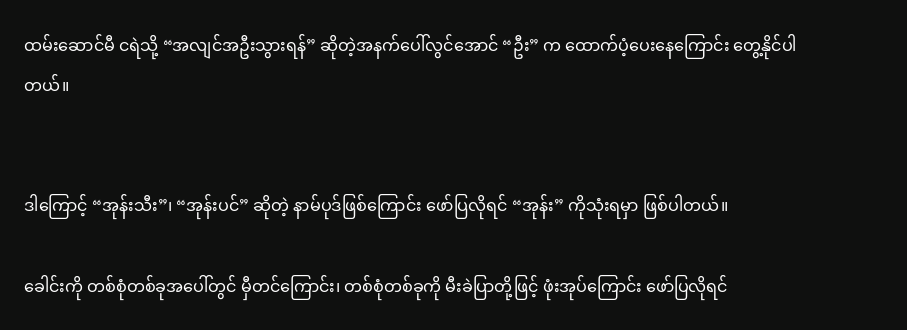ထမ်းဆောင်မီ ငရဲသို့ “အလျင်အဦးသွားရန်” ဆိုတဲ့အနက်ပေါ်လွင်အောင် “ဦး” က ထောက်ပံ့ပေးနေကြောင်း တွေ့နိုင်ပါတယ်။


ဒါကြောင့် “အုန်းသီး”၊ “အုန်းပင်” ဆိုတဲ့ နာမ်ပုဒ်ဖြစ်ကြောင်း ဖော်ပြလိုရင် “အုန်း” ကိုသုံးရမှာ ဖြစ်ပါတယ်။

ခေါင်းကို တစ်စုံတစ်ခုအပေါ်တွင် မှီတင်ကြောင်း၊ တစ်စုံတစ်ခုကို မီးခဲပြာတို့ဖြင့် ဖုံးအုပ်ကြောင်း ဖော်ပြလိုရင်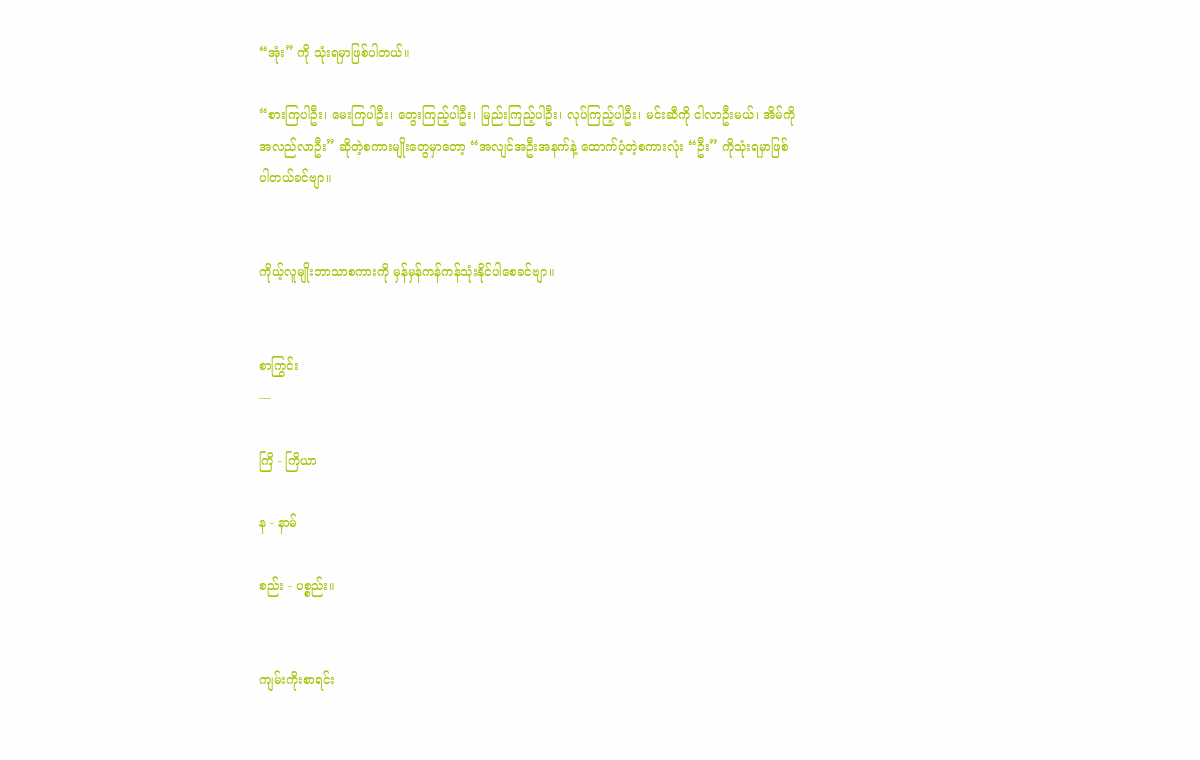“အုံး” ကို သုံးရမှာဖြစ်ပါတယ်။

“စားကြပါဦး၊ မေးကြပါဦး၊ တွေးကြည့်ပါဦး၊ မြည်းကြည့်ပါဦး၊ လုပ်ကြည့်ပါဦး၊ မင်းဆီကို ငါလာဦးမယ်၊ အိမ်ကို အလည်လာဦး” ဆိုတဲ့စကားမျိုးတွေမှာတော့ “အလျင်အဦးအနက်နဲ့ ထောက်ပံ့တဲ့စကားလုံး “ဦး” ကိုသုံးရမှာဖြစ်ပါတယ်ခင်ဗျာ။


ကိုယ့်လူမျိုးဘာသာစကားကို မှန်မှန်ကန်ကန်သုံးနိုင်ပါစေခင်ဗျာ။


စာကြွင်း
---

ကြိ - ကြိယာ

န - နာမ်

စည်း - ပစ္စည်း။


ကျမ်းကိုးစာရင်း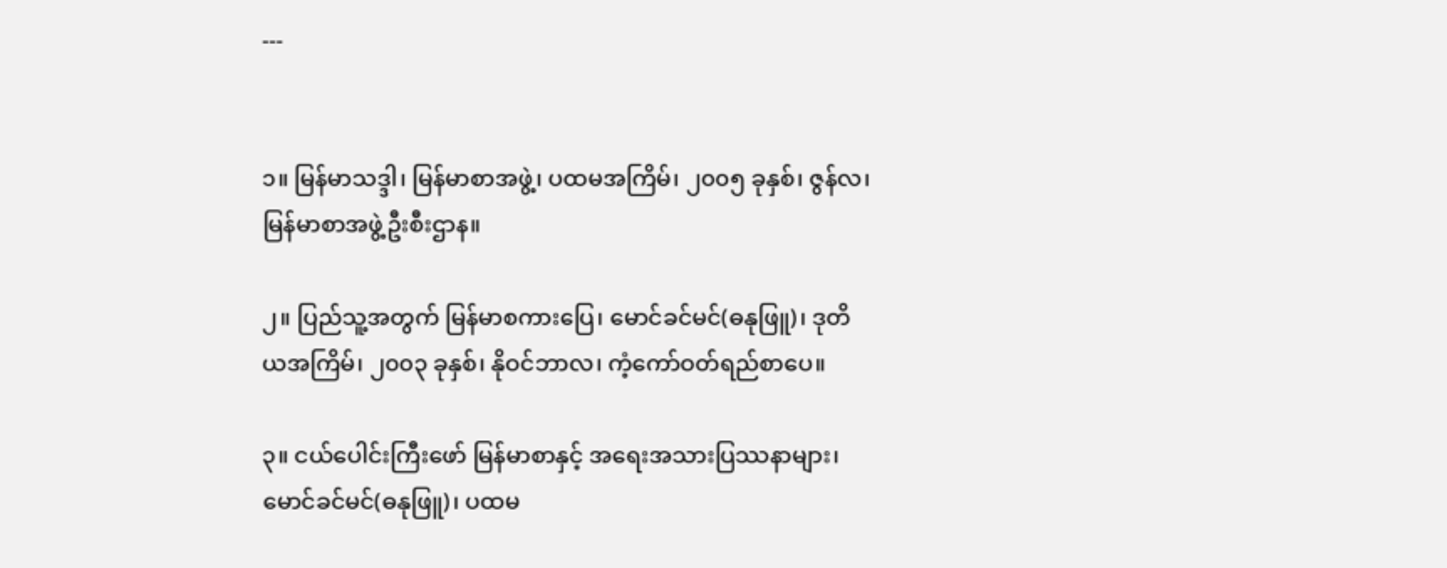---


၁။ မြန်မာသဒ္ဒါ၊ မြန်မာစာအဖွဲ့၊ ပထမအကြိမ်၊ ၂၀၀၅ ခုနှစ်၊ ဇွန်လ၊ မြန်မာစာအဖွဲ့ဦးစီးဌာန။

၂။ ပြည်သူ့အတွက် မြန်မာစကားပြေ၊ မောင်ခင်မင်(ဓနုဖြူ)၊ ဒုတိယအကြိမ်၊ ၂၀၀၃ ခုနှစ်၊ နိုဝင်ဘာလ၊ ကံ့ကော်ဝတ်ရည်စာပေ။

၃။ ငယ်ပေါင်းကြီးဖော် မြန်မာစာနှင့် အရေးအသားပြဿနာများ၊ မောင်ခင်မင်(ဓနုဖြူ)၊ ပထမ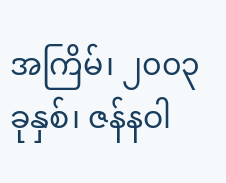အကြိမ်၊ ၂၀၀၃ ခုနှစ်၊ ဇန်နဝါ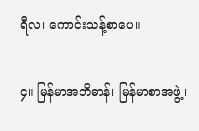ရီလ၊ ကောင်းသန့်စာပေ။

၄။ မြန်မာအဘိဓာန်၊ မြန်မာစာအဖွဲ့၊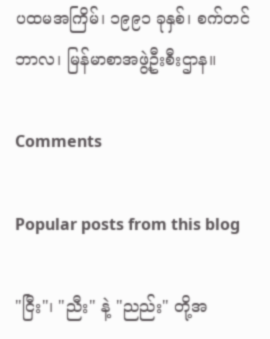ပထမအကြိမ်၊ ၁၉၉၁ ခုနှစ်၊ စက်တင်ဘာလ၊ မြန်မာစာအဖွဲ့ဦးစီးဌာန။

Comments

Popular posts from this blog

"ငြီး"၊ "ညီး" နဲ့ "ညည်း" တို့အ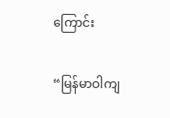ကြောင်း

“မြန်မာဝါကျ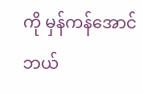ကို မှန်ကန်အောင် ဘယ်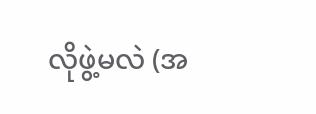လိုဖွဲ့မလဲ (အ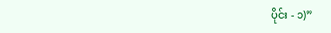ပိုင်း - ၁)”